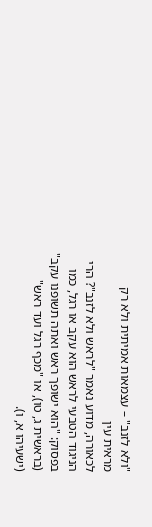"ולא לזנב" – עצמאות אמיתית ולא רק מראית עין
לכאורה, מדוע נאמר "לראש ולא לזנב"? הרי הניגוד הטבעי לראש הוא עקב או רגל, כמו בפסוק: "הוא ישופך ראש ואתה תשופנו עקב" (בראשית ג, טו), או "מכף רגל ועד ראש" (ישעיהו א, ו).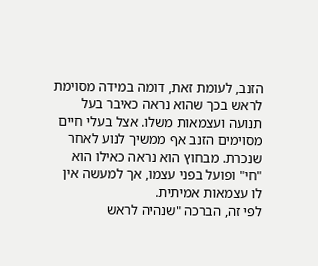הזנב, לעומת זאת, דומה במידה מסוימת לראש בכך שהוא נראה כאיבר בעל תנועה ועצמאות משלו. אצל בעלי חיים מסוימים הזנב אף ממשיך לנוע לאחר שנכרת. מבחוץ הוא נראה כאילו הוא "חי" ופועל בפני עצמו, אך למעשה אין לו עצמאות אמיתית.
לפי זה, הברכה "שנהיה לראש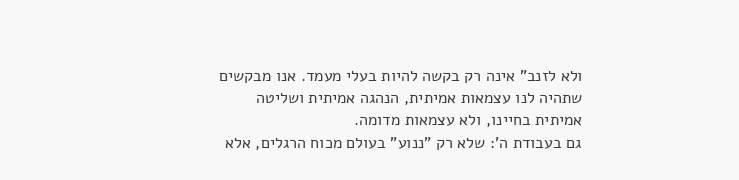ולא לזנב" אינה רק בקשה להיות בעלי מעמד. אנו מבקשים שתהיה לנו עצמאות אמיתית, הנהגה אמיתית ושליטה אמיתית בחיינו, ולא עצמאות מדומה.
גם בעבודת ה': שלא רק "ננוע" בעולם מכוח הרגלים, אלא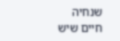שנחיה חיים שיש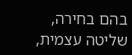בהם בחירה, שליטה עצמית,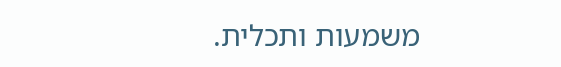משמעות ותכלית.